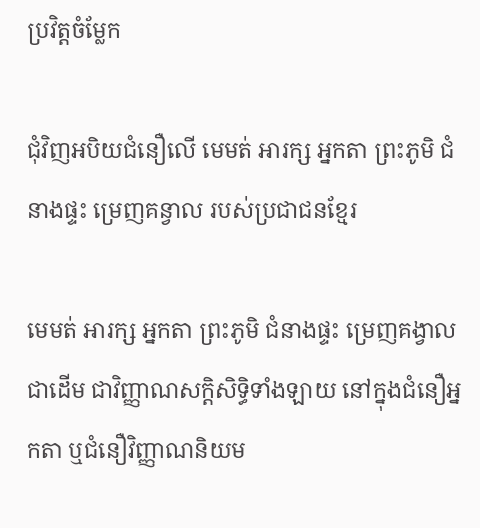ប្រវិត្តចំម្លែក

ជុំវិញអបិយជំនឿលើ មេមត់ អារក្ស អ្នកតា ព្រះភូមិ ជំនាងផ្ទះ ម្រេញគន្វាល របស់ប្រជាជនខ្មែរ

មេមត់ អារក្ស អ្នកតា ព្រះភូមិ ជំនាងផ្ទះ ម្រេញគង្វាល ជាដើម ជាវិញ្ញាណសក្តិសិទ្ធិទាំងឡាយ នៅក្នុងជំនឿអ្នកតា ឬជំនឿវិញ្ញាណនិយម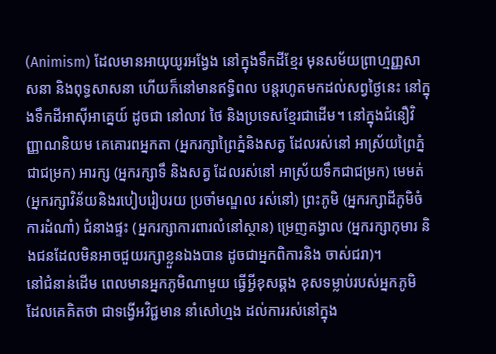(Animism) ដែលមានអាយុយូរអង្វែង នៅក្នុងទឹកដីខ្មែរ មុនសម័យព្រាហ្មញ្ញសាសនា និងពុទ្ធសាសនា ហើយក៏នៅមានឥទ្ធិពល បន្តរហូតមកដល់សព្វថ្ងៃនេះ នៅក្នុងទឹកដីអាស៊ីអាគ្នេយ៍ ដូចជា នៅលាវ ថៃ និងប្រទេសខ្មែរជាដើម។ នៅក្នុងជំនឿវិញ្ញាណនិយម គេគោរពអ្នកតា (អ្នករក្សាព្រៃភ្នំនិងសត្វ ដែលរស់នៅ អាស្រ័យព្រៃភ្នំ ជាជម្រក) អារក្ស (អ្នករក្សាទឹ និងសត្វ ដែលរស់នៅ អាស្រ័យទឹកជាជម្រក) មេមត់ (អ្នករក្សាវិន័យនិងរបៀបរៀបរយ ប្រចាំមណ្ឌល រស់នៅ) ព្រះភូមិ (អ្នករក្សាដីភូមិចំការដំណាំ) ជំនាងផ្ទះ (អ្នករក្សាការពារលំនៅស្ថាន) ម្រេញគង្វាល (អ្នករក្សាកុមារ និងជនដែលមិនអាចជួយរក្សាខ្លួនឯងបាន ដូចជាអ្នកពិការនិង ចាស់ជរា)។
នៅជំនាន់ដើម ពេលមានអ្នកភូមិណាមួយ ធ្វើអ្វីខុសឆ្គង ខុសទម្លាប់របស់អ្នកភូមិ ដែលគេគិតថា ជាទង្វើអវិជ្ជមាន នាំសៅហ្មង ដល់ការរស់នៅក្នុង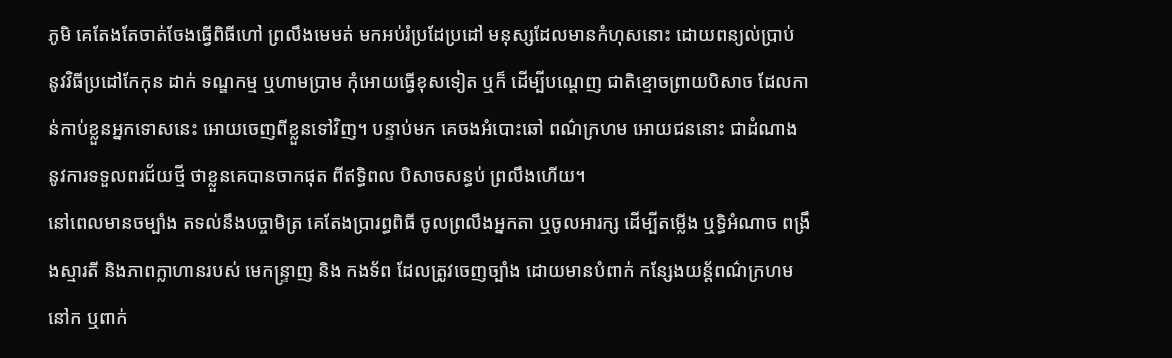ភូមិ គេតែងតែចាត់ចែងធ្វើពិធីហៅ ព្រលឹងមេមត់ មកអប់រំប្រដែប្រដៅ មនុស្សដែលមានកំហុសនោះ ដោយពន្យល់ប្រាប់ នូវវិធីប្រដៅកែកុន ដាក់ ទណ្ឌកម្ម ឬហាមប្រាម កុំអោយធ្វើខុសទៀត ឬក៏ ដើម្បីបណ្តេញ ជាតិខ្មោចព្រាយបិសាច ដែលកាន់កាប់ខ្លួនអ្នកទោសនេះ អោយចេញពីខ្លួនទៅវិញ។ បន្ទាប់មក គេចងអំបោះឆៅ ពណ៌ក្រហម អោយជននោះ ជាដំណាង នូវការទទួលពរជ័យថ្មី ថាខ្លួនគេបានចាកផុត ពីឥទ្ធិពល បិសាចសន្ធប់ ព្រលឹងហើយ។
នៅពេលមានចម្បាំង តទល់នឹងបច្ចាមិត្រ គេតែងប្រារព្ធពិធី ចូលព្រលឹងអ្នកតា ឬចូលអារក្ស ដើម្បីតម្លើង ឬទ្ធិអំណាច ពង្រឹងស្មារតី និងភាពក្លាហានរបស់ មេកន្ទ្រាញ និង កងទ័ព ដែលត្រូវចេញច្បាំង ដោយមានបំពាក់ កន្សែងយន្ត័ពណ៌ក្រហម នៅក ឬពាក់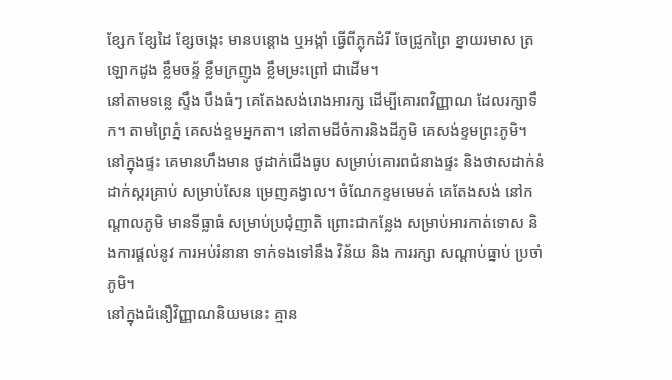ខ្សែក ខ្សែដៃ ខ្សែចង្កេះ មានបន្តោង ឬអង្កាំ ធ្វើពីភ្លុកដំរី ចែជ្រូកព្រៃ ខ្នាយរមាស ត្រឡោកដូង ខ្លឹមចន្ទ័ ខ្លឹមក្រញូង ខ្លឹមម្រះព្រៅ ជាដើម។
នៅតាមទន្លេ ស្ទឹង បឹងធំៗ គេតែងសង់រោងអារក្ស ដើម្បីគោរពវិញ្ញាណ ដែលរក្សាទឹក។ តាមព្រៃភ្នំ គេសង់ខ្ទមអ្នកតា។ នៅតាមដីចំការនិងដីភូមិ គេសង់ខ្ទមព្រះភូមិ។ នៅក្នុងផ្ទះ គេមានហឹងមាន ថូដាក់ជើងធូប សម្រាប់គោរពជំនាងផ្ទះ និងថាសដាក់នំដាក់ស្ករគ្រាប់ សម្រាប់សែន ម្រេញគង្វាល។ ចំណែកខ្ទមមេមត់ គេតែងសង់ នៅកណ្តាលភូមិ មានទីធ្លាធំ សម្រាប់ប្រជុំញាតិ ព្រោះជាកន្លែង សម្រាប់អារកាត់ទោស និងការផ្តល់នូវ ការអប់រំនានា ទាក់ទងទៅនឹង វិន័យ និង ការរក្សា សណ្តាប់ធ្នាប់ ប្រចាំភូមិ។
នៅក្នុងជំនឿវិញ្ញាណនិយមនេះ គ្មាន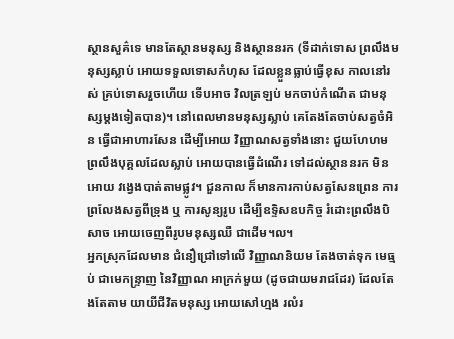ស្ថានសួគ៌ទេ មានតែស្ថានមនុស្ស និងស្ថាននរក (ទីដាក់ទោស ព្រលឹងមនុស្សស្លាប់ អោយទទួលទោសកំហុស ដែលខ្លួនធ្លាប់ធ្វើខុស កាលនៅរស់ គ្រប់ទោសរួចហើយ ទើបអាច វិលត្រឡប់ មកចាប់កំណើត ជាមនុស្សម្តងទៀតបាន)។ នៅពេលមានមនុស្សស្លាប់ គេតែងតែចាប់សត្វចំអិន ធ្វើជាអាហារសែន ដើម្បីអោយ វិញ្ញាណសត្វទាំងនោះ ជួយហែហម ព្រលឹងបុគ្គលដែលស្លាប់ អោយបានធ្វើដំណើរ ទៅដល់ស្ថាននរក មិនអោយ វង្វេងបាត់តាមផ្លូវ។ ជួនកាល ក៏មានការកាប់សត្វសែនព្រេន ការព្រលែងសត្វពីទ្រុង ឬ ការសូន្យរូប ដើម្បីឧទ្ទិសឧបកិច្ច រំដោះព្រលឹងបិសាច អោយចេញពីរូបមនុស្សឈឺ ជាដើម។ល។
អ្នកស្រុកដែលមាន ជំនឿជ្រៅទៅលើ វិញ្ញាណនិយម តែងចាត់ទុក មេធ្មប់ ជាមេកន្ទ្រាញ នៃវិញ្ញាណ អាក្រក់មួយ (ដូចជាយមរាជដែរ) ដែលតែងតែតាម យាយីជីវិតមនុស្ស អោយសៅហ្មង រលំរ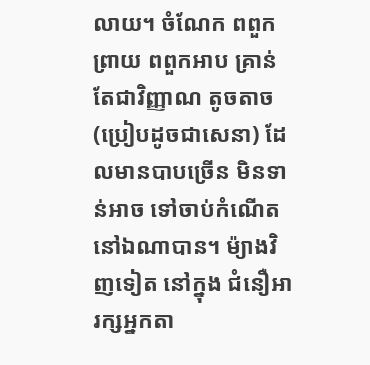លាយ។ ចំណែក ពពួកព្រាយ ពពួកអាប គ្រាន់តែជាវិញ្ញាណ តូចតាច (ប្រៀបដូចជាសេនា) ដែលមានបាបច្រើន មិនទាន់អាច ទៅចាប់កំណើត នៅឯណាបាន។ ម៉្យាងវិញទៀត នៅក្នុង ជំនឿអារក្សអ្នកតា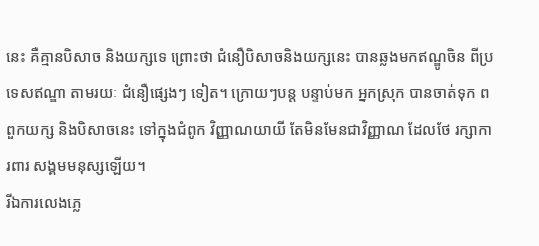នេះ គឺគ្មានបិសាច និងយក្សទេ ព្រោះថា ជំនឿបិសាចនិងយក្សនេះ បានឆ្លងមកឥណ្ឌូចិន ពីប្រទេសឥណ្ឌា តាមរយៈ ជំនឿផ្សេងៗ ទៀត។ ក្រោយៗបន្ត បន្ទាប់មក អ្នកស្រុក បានចាត់ទុក ពពួកយក្ស និងបិសាចនេះ ទៅក្នុងជំពូក វិញ្ញាណយាយី តែមិនមែនជាវិញ្ញាណ ដែលថែ រក្សាការពារ សង្គមមនុស្សឡើយ។
រីឯការលេងភ្លេ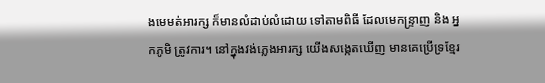ងមេមត់អារក្ស ក៏មានលំដាប់លំដោយ ទៅតាមពិធី ដែលមេកន្ទ្រាញ និង អ្នកភូមិ ត្រូវការ។ នៅក្នុងវង់ភ្លេងអារក្ស យើងសង្កេតឃើញ មានគេប្រើទ្រខ្មែរ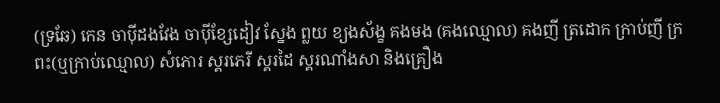(ទ្រឆែ) កេន ចាប៉ីដងវែង ចាប៉ីខ្សែដៀវ ស្នែង ព្លយ ខ្យងស័ង្ខ គងមង (គងឈ្មោល) គងញី ត្រដោក ក្រាប់ញី ក្រពះ(ឬក្រាប់ឈ្មោល) សំភោរ ស្គរភេរី ស្គរដៃ ស្គរណាំងសា និងគ្រឿង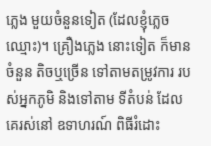ភ្លេង មួយចំនួនទៀត (ដែលខ្ញុំភ្លេចឈ្មោះ)។ គ្រឿងភ្លេង នោះទៀត ក៏មានចំនួន តិចឬច្រើន ទៅតាមតម្រូវការ របស់អ្នកភូមិ និងទៅតាម ទីតំបន់ ដែលគេរស់នៅ ឧទាហរណ៍ ពិធីរំដោះ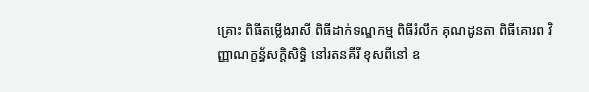គ្រោះ ពិធីតម្លើងរាសី ពិធីដាក់ទណ្ឌកម្ម ពិធីរំលឹក គុណដូនតា ពិធីគោរព វិញ្ញាណក្ខន្ធ័សក្តិសិទ្ធិ នៅរតនគីរី ខុសពីនៅ ឧ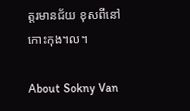ត្តរមានជ័យ ខុសពីនៅ កោះកុង។ល។

About Sokny Van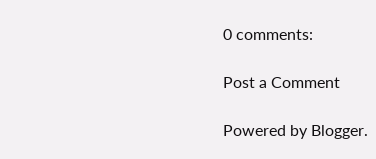0 comments:

Post a Comment

Powered by Blogger.